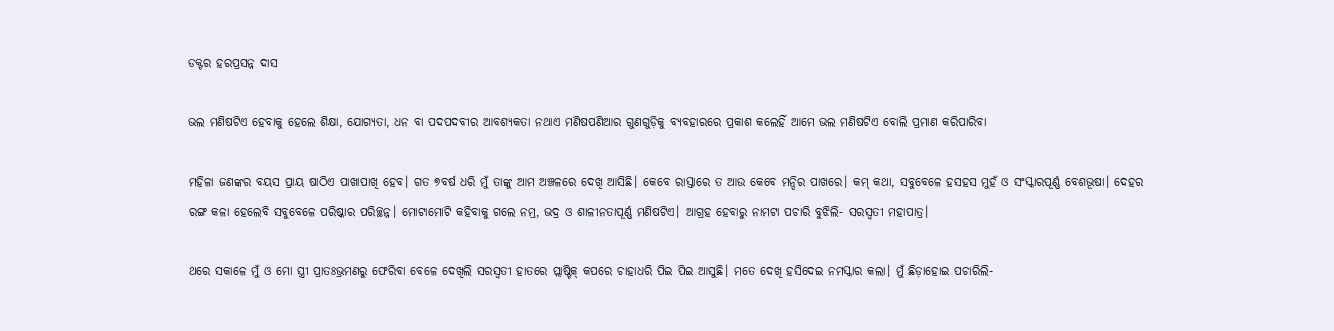ଡକ୍ଟର ହରପ୍ରସନ୍ନ ଦାସ

ଭଲ ମଣିଷଟିଏ ହେବାକୁ ହେଲେ ଶିକ୍ଷା, ଯୋଗ୍ୟତା, ଧନ ବା ପଦପଦବୀର ଆବଶ୍ୟକତା ନଥାଏ ମଣିଷପଣିଆର ଗୁଣଗୁଡ଼ିକୁ ବ୍ୟବହାରରେ ପ୍ରକାଶ କଲେହିଁ ଆମେ ଭଲ ମଣିଷଟିଏ ବୋଲି ପ୍ରମାଣ କରିପାରିବା

ମହିଳା ଜଣଙ୍କର ବୟସ ପ୍ରାୟ ଷାଠିଏ ପାଖାପାଖି ହେବ। ଗତ ୭ବର୍ଷ ଧରି ମୁଁ ତାଙ୍କୁ ଆମ ଅଞ୍ଚଳରେ ଦେଖି ଆସିଛି। କେବେ ରାସ୍ତାରେ ତ ଆଉ କେବେ ମନ୍ଦିର ପାଖରେ। କମ୍ କଥା, ସବୁବେଳେ ହସହସ ମୁହଁ ଓ ସଂସ୍କାରପୂର୍ଣ୍ଣ ବେଶଭୂଷା। ଦେହର ରଙ୍ଗ କଳା ହେଲେବି ସବୁବେଳେ ପରିଷ୍କାର ପରିଚ୍ଛନ୍ନ। ମୋଟାମୋଟି କହିବାକୁ ଗଲେ ନମ୍ର, ଭଦ୍ର ଓ ଶାଳୀନତାପୂର୍ଣ୍ଣ ମଣିଷଟିଏ। ଆଗ୍ରହ ହେବାରୁ ନାମଟା ପଚାରି ବୁଝିଲି- ସରସ୍ୱତୀ ମହାପାତ୍ର।

ଥରେ ସକାଳେ ମୁଁ ଓ ମୋ ସ୍ତ୍ରୀ ପ୍ରାତଃଭ୍ରମଣରୁ ଫେରିବା ବେଳେ ଦେଖିଲି ସରସ୍ୱତୀ ହାତରେ ପ୍ଲାଷ୍ଟିକ୍ କପରେ ଚାହାଧରି ପିଇ ପିଇ ଆସୁଛି। ମତେ ଦେଖି ହସିଦେଇ ନମସ୍କାର କଲା। ମୁଁ ଛିଡ଼ାହୋଇ ପଚାରିଲି-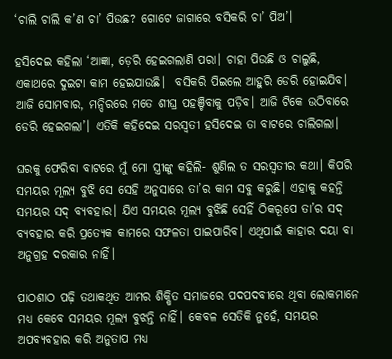‘ଚାଲି ଚାଲି କ’ଣ ଚା’ ପିଉଛ? ଗୋଟେ ଜାଗାରେ ବସିକରି ଚା’ ପିଅ’।

ହସିଦେଇ କହିଲା ‘ଆଜ୍ଞା, ଡ଼େରି ହେଇଗଲାଣି ପରା। ଚାହା ପିଉଛି ଓ ଚାଲୁଛି, ଏକାଥରେ ଦୁଇଟା କାମ ହେଇଯାଉଛି।  ବସିକରି ପିଇଲେ ଆହୁରି ଡେରି ହୋଇଯିବ। ଆଜି ସୋମବାର, ମନ୍ଦିରରେ ମତେ ଶୀଘ୍ର ପହଞ୍ଚିବାକୁ ପଡ଼ିବ। ଆଜି ଟିକେ ଉଠିବାରେ ଡେରି ହେଇଗଲା’। ଏତିକି କହିଦେଇ ସରସ୍ୱତୀ ହସିଦେଇ ତା ବାଟରେ ଚାଲିଗଲା।

ଘରକୁ ଫେରିବା ବାଟରେ ମୁଁ ମୋ ସ୍ତ୍ରୀଙ୍କୁ କହିଲି- ଶୁଣିଲ ତ ସରସ୍ୱତୀର କଥା। କିପରି ସମୟର ମୂଲ୍ୟ ବୁଝି ସେ ସେହି ଅନୁସାରେ ତା’ର କାମ ସବୁ କରୁଛି। ଏହାକୁ କହନ୍ତି ସମୟର ସଦ୍ ବ୍ୟବହାର। ଯିଏ ସମୟର ମୂଲ୍ୟ ବୁଝିଛି ସେହିଁ ଠିକରୂପେ ତା’ର ସଦ୍ ବ୍ୟବହାର କରି ପ୍ରତ୍ୟେକ କାମରେ ସଫଳତା ପାଇପାରିବ। ଏଥିପାଇଁ କାହାର ଦୟା ବା ଅନୁଗ୍ରହ ଦରକାର ନାହିଁ।

ପାଠଶାଠ ପଢ଼ି ତଥାକଥିତ ଆମର ଶିକ୍ଷିତ ସମାଜରେ ପଦପଦବୀରେ ଥିବା ଲୋକମାନେ ମଧ୍ୟ କେବେ ସମୟର ମୂଲ୍ୟ ବୁଝନ୍ତି ନାହିଁ। କେବଳ ସେତିକି ନୁହେଁ, ସମୟର ଅପବ୍ୟବହାର କରି ଅନୁତାପ ମଧ୍ୟ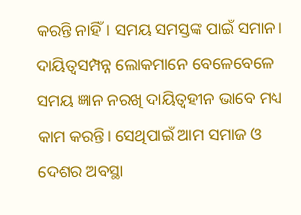କରନ୍ତି ନାହିଁ। ସମୟ ସମସ୍ତଙ୍କ ପାଇଁ ସମାନ। ଦାୟିତ୍ୱସମ୍ପନ୍ନ ଲୋକମାନେ ବେଳେବେଳେ ସମୟ ଜ୍ଞାନ ନରଖି ଦାୟିତ୍ୱହୀନ ଭାବେ ମଧ୍ୟ କାମ କରନ୍ତି। ସେଥିପାଇଁ ଆମ ସମାଜ ଓ ଦେଶର ଅବସ୍ଥା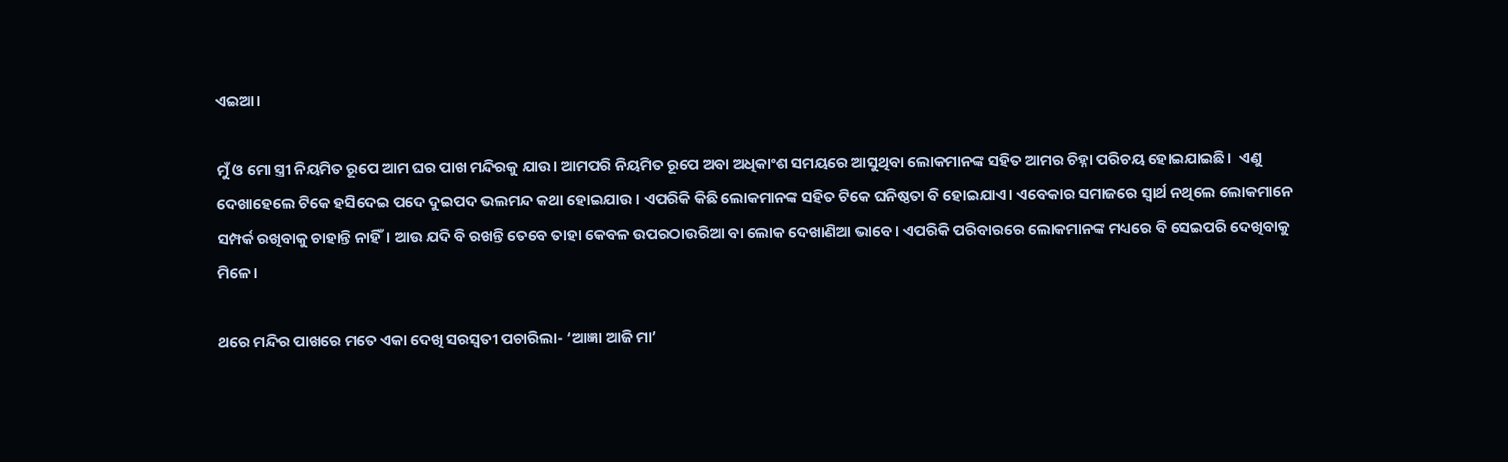ଏଇଆ।

ମୁଁ ଓ ମୋ ସ୍ତ୍ରୀ ନିୟମିତ ରୂପେ ଆମ ଘର ପାଖ ମନ୍ଦିରକୁ ଯାଉ। ଆମପରି ନିୟମିତ ରୂପେ ଅବା ଅଧିକାଂଶ ସମୟରେ ଆସୁଥିବା ଲୋକମାନଙ୍କ ସହିତ ଆମର ଚିହ୍ନା ପରିଚୟ ହୋଇଯାଇଛି।  ଏଣୁ ଦେଖାହେଲେ ଟିକେ ହସିଦେଇ ପଦେ ଦୁଇପଦ ଭଲମନ୍ଦ କଥା ହୋଇଯାଉ । ଏପରିକି କିଛି ଲୋକମାନଙ୍କ ସହିତ ଟିକେ ଘନିଷ୍ଠତା ବି ହୋଇଯାଏ। ଏବେକାର ସମାଜରେ ସ୍ୱାର୍ଥ ନଥିଲେ ଲୋକମାନେ ସମ୍ପର୍କ ରଖିବାକୁ ଚାହାନ୍ତି ନାହିଁ। ଆଉ ଯଦି ବି ରଖନ୍ତି ତେବେ ତାହା କେବଳ ଉପରଠାଉରିଆ ବା ଲୋକ ଦେଖାଣିଆ ଭାବେ। ଏପରିକି ପରିବାରରେ ଲୋକମାନଙ୍କ ମଧ୍ୟରେ ବି ସେଇପରି ଦେଖିବାକୁ ମିଳେ।

ଥରେ ମନ୍ଦିର ପାଖରେ ମତେ ଏକା ଦେଖି ସରସ୍ୱତୀ ପଚାରିଲା- ‘ଆଜ୍ଞା ଆଜି ମା’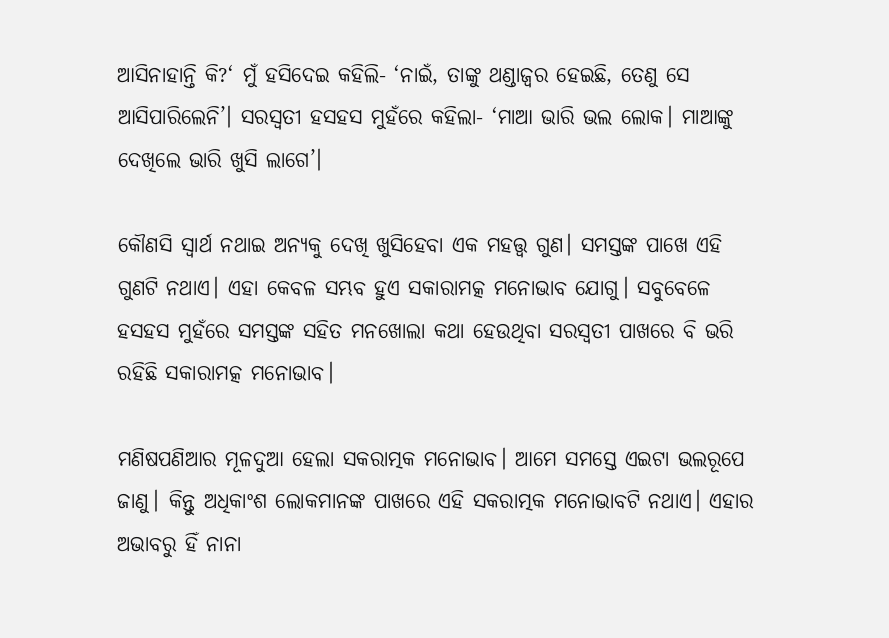ଆସିନାହାନ୍ତି କି?‘ ମୁଁ ହସିଦେଇ କହିଲି- ‘ନାଇଁ, ତାଙ୍କୁ ଥଣ୍ଡାଜ୍ୱର ହେଇଛି, ତେଣୁ ସେ ଆସିପାରିଲେନି’। ସରସ୍ୱତୀ ହସହସ ମୁହଁରେ କହିଲା- ‘ମାଆ ଭାରି ଭଲ ଲୋକ। ମାଆଙ୍କୁ ଦେଖିଲେ ଭାରି ଖୁସି ଲାଗେ’।

କୌଣସି ସ୍ୱାର୍ଥ ନଥାଇ ଅନ୍ୟକୁ ଦେଖି ଖୁସିହେବା ଏକ ମହତ୍ତ୍ୱ ଗୁଣ। ସମସ୍ତଙ୍କ ପାଖେ ଏହି ଗୁଣଟି ନଥାଏ। ଏହା କେବଳ ସମ୍ଭବ ହୁଏ ସକାରାମତ୍କ ମନୋଭାବ ଯୋଗୁ। ସବୁବେଳେ ହସହସ ମୁହଁରେ ସମସ୍ତଙ୍କ ସହିତ ମନଖୋଲା କଥା ହେଉଥିବା ସରସ୍ୱତୀ ପାଖରେ ବି ଭରି ରହିଛି ସକାରାମତ୍କ ମନୋଭାବ।

ମଣିଷପଣିଆର ମୂଳଦୁଆ ହେଲା ସକରାତ୍ମକ ମନୋଭାବ। ଆମେ ସମସ୍ତେ ଏଇଟା ଭଲରୂପେ ଜାଣୁ। କିନ୍ତୁ ଅଧିକାଂଶ ଲୋକମାନଙ୍କ ପାଖରେ ଏହି ସକରାତ୍ମକ ମନୋଭାବଟି ନଥାଏ। ଏହାର ଅଭାବରୁ ହିଁ ନାନା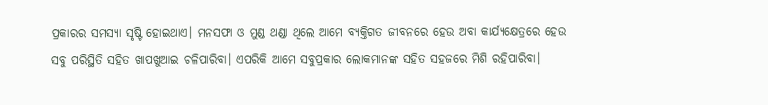ପ୍ରକାରର ସମସ୍ୟା ସୃଷ୍ଟି ହୋଇଥାଏ। ମନସଫା ଓ ମୁଣ୍ଡ ଥଣ୍ଡା ଥିଲେ ଆମେ ବ୍ୟକ୍ତିଗତ ଜୀବନରେ ହେଉ ଅବା କାର୍ଯ୍ୟକ୍ଷେତ୍ରରେ ହେଉ ସବୁ ପରିସ୍ଥିତି ସହିତ ଖାପଖୁଆଇ ଚଳିପାରିବା। ଏପରିକି ଆମେ ସବୁପ୍ରକାର ଲୋକମାନଙ୍କ ସହିତ ସହଜରେ ମିଶି ରହିପାରିବା।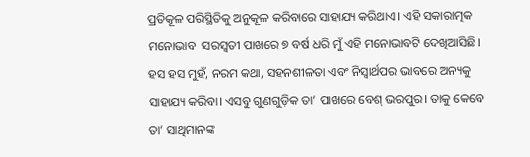ପ୍ରତିକୂଳ ପରିସ୍ଥିତିକୁ ଅନୁକୂଳ କରିବାରେ ସାହାଯ୍ୟ କରିଥାଏ। ଏହି ସକାରାତ୍ମକ ମନୋଭାବ  ସରସ୍ୱତୀ ପାଖରେ ୭ ବର୍ଷ ଧରି ମୁଁ ଏହି ମନୋଭାବଟି ଦେଖିଆସିଛି। ହସ ହସ ମୁହଁ, ନରମ କଥା, ସହନଶୀଳତା ଏବଂ ନିସ୍ୱାର୍ଥପର ଭାବରେ ଅନ୍ୟକୁ ସାହାଯ୍ୟ କରିବା। ଏସବୁ ଗୁଣଗୁଡ଼ିକ ତା’ ପାଖରେ ବେଶ୍ ଭରପୁର। ତାକୁ କେବେ ତା’ ସାଥିମାନଙ୍କ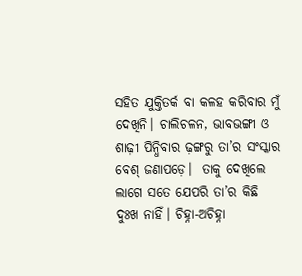ସହିତ ଯୁକ୍ତିତର୍କ ବା କଳହ କରିବାର ମୁଁ ଦେଖିନି। ଚାଲିଚଳନ, ଭାବଭଙ୍ଗୀ ଓ ଶାଢ଼ୀ ପିନ୍ଧିବାର ଢ଼ଙ୍ଗରୁ ତା’ର ସଂସ୍କାର ବେଶ୍ ଜଣାପଡ଼େ।  ତାକୁ ଦେଖିଲେ ଲାଗେ ସତେ ଯେପରି ତା’ର କିଛି ଦୁଃଖ ନାହିଁ। ଚିହ୍ନା-ଅଚିହ୍ନା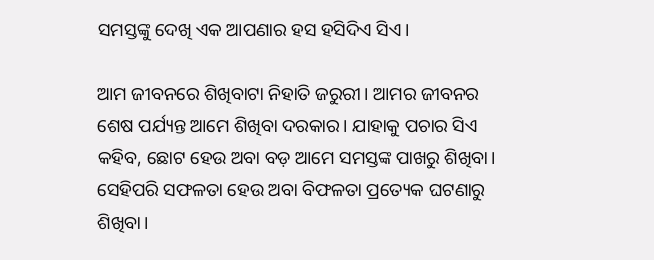ସମସ୍ତଙ୍କୁ ଦେଖି ଏକ ଆପଣାର ହସ ହସିଦିଏ ସିଏ।

ଆମ ଜୀବନରେ ଶିଖିବାଟା ନିହାତି ଜରୁରୀ। ଆମର ଜୀବନର ଶେଷ ପର୍ଯ୍ୟନ୍ତ ଆମେ ଶିଖିବା ଦରକାର। ଯାହାକୁ ପଚାର ସିଏ କହିବ, ଛୋଟ ହେଉ ଅବା ବଡ଼ ଆମେ ସମସ୍ତଙ୍କ ପାଖରୁ ଶିଖିବା। ସେହିପରି ସଫଳତା ହେଉ ଅବା ବିଫଳତା ପ୍ରତ୍ୟେକ ଘଟଣାରୁ ଶିଖିବା।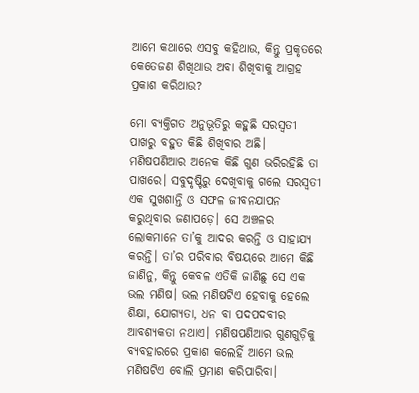ଆମେ କଥାରେ ଏସବୁ କହିଥାଉ, କିନ୍ତୁ ପ୍ରକୃତରେ କେତେଜଣ ଶିଖିଥାଉ ଅବା ଶିଖିବାକୁ ଆଗ୍ରହ ପ୍ରକାଶ କରିଥାଉ?

ମୋ ବ୍ୟକ୍ତିଗତ ଅନୁଭୂତିରୁ କହୁଛି ସରସ୍ୱତୀ ପାଖରୁ ବହୁତ କିଛି ଶିଖିବାର ଅଛି। ମଣିଷପଣିଆର ଅନେକ କିଛି ଗୁଣ ଭରିରହିଛି ତା ପାଖରେ। ସବୁଦୃଷ୍ଟିରୁ ଦେଖିବାକୁ ଗଲେ ସରସ୍ୱତୀ ଏକ ସୁଖଶାନ୍ତି ଓ ସଫଳ ଜୀବନଯାପନ କରୁଥିବାର ଜଣାପଡ଼େ। ସେ ଅଞ୍ଚଳର ଲୋକମାନେ ତା’କୁ ଆଦର କରନ୍ତି ଓ ସାହାଯ୍ୟ କରନ୍ତି। ତା’ର ପରିବାର ବିଷୟରେ ଆମେ କିଛି ଜାଣିନୁ, କିନ୍ତୁ କେବଳ ଏତିକି ଜାଣିଛୁ ସେ ଏକ ଭଲ ମଣିଷ। ଭଲ ମଣିଷଟିଏ ହେବାକୁ ହେଲେ ଶିକ୍ଷା, ଯୋଗ୍ୟତା, ଧନ ବା ପଦପଦବୀର ଆବଶ୍ୟକତା ନଥାଏ। ମଣିଷପଣିଆର ଗୁଣଗୁଡ଼ିକୁ ବ୍ୟବହାରରେ ପ୍ରକାଶ କଲେହିଁ ଆମେ ଭଲ ମଣିଷଟିଏ ବୋଲି ପ୍ରମାଣ କରିପାରିବା।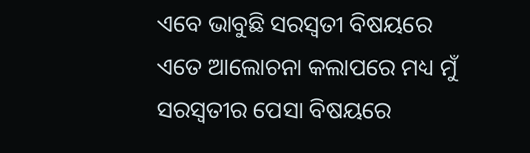ଏବେ ଭାବୁଛି ସରସ୍ୱତୀ ବିଷୟରେ ଏତେ ଆଲୋଚନା କଲାପରେ ମଧ୍ୟ ମୁଁ ସରସ୍ୱତୀର ପେସା ବିଷୟରେ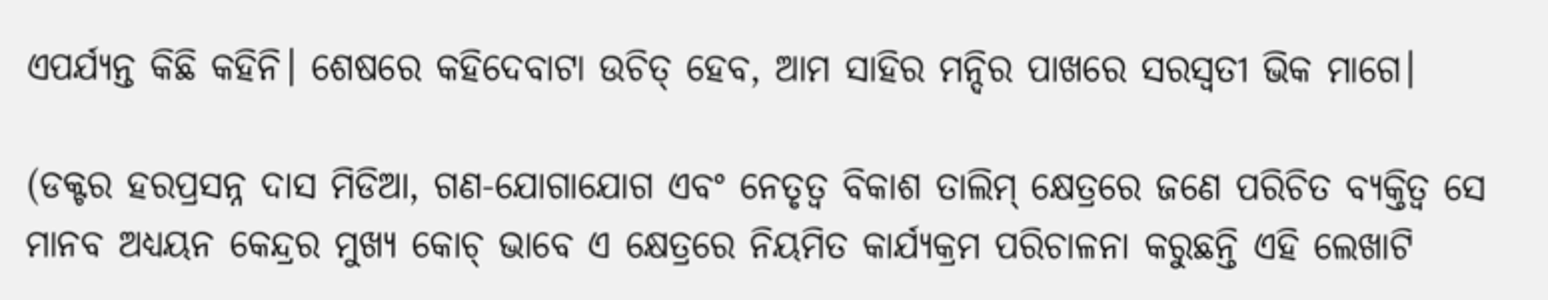ଏପର୍ଯ୍ୟନ୍ତ କିଛି କହିନି। ଶେଷରେ କହିଦେବାଟା ଉଚିତ୍ ହେବ, ଆମ ସାହିର ମନ୍ଦିର ପାଖରେ ସରସ୍ୱତୀ ଭିକ ମାଗେ।

(ଡକ୍ଟର ହରପ୍ରସନ୍ନ ଦାସ ମିଡିଆ, ଗଣ-ଯୋଗାଯୋଗ ଏବଂ ନେତୃତ୍ୱ ବିକାଶ ତାଲିମ୍‌ କ୍ଷେତ୍ରରେ ଜଣେ ପରିଚିତ ବ୍ୟକ୍ତିତ୍ୱ ସେ ମାନବ ଅଧ୍ୟୟନ କେନ୍ଦ୍ରର ମୁଖ୍ୟ କୋଚ୍‌ ଭାବେ ଏ କ୍ଷେତ୍ରରେ ନିୟମିତ କାର୍ଯ୍ୟକ୍ରମ ପରିଚାଳନା କରୁଛନ୍ତି ଏହି ଲେଖାଟି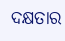ଦକ୍ଷତାର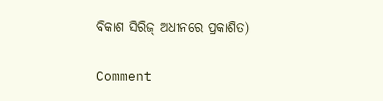ବିକାଶ ସିରିଜ୍‍ ଅଧୀନରେ ପ୍ରକାଶିତ)

Comment